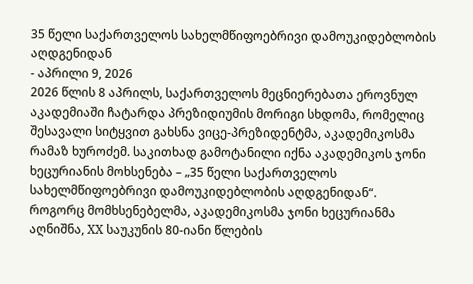35 წელი საქართველოს სახელმწიფოებრივი დამოუკიდებლობის აღდგენიდან
- აპრილი 9, 2026
2026 წლის 8 აპრილს, საქართველოს მეცნიერებათა ეროვნულ აკადემიაში ჩატარდა პრეზიდიუმის მორიგი სხდომა, რომელიც შესავალი სიტყვით გახსნა ვიცე-პრეზიდენტმა, აკადემიკოსმა რამაზ ხუროძემ. საკითხად გამოტანილი იქნა აკადემიკოს ჯონი ხეცურიანის მოხსენება – „35 წელი საქართველოს სახელმწიფოებრივი დამოუკიდებლობის აღდგენიდან“.
როგორც მომხსენებელმა, აკადემიკოსმა ჯონი ხეცურიანმა აღნიშნა, XX საუკუნის 80-იანი წლების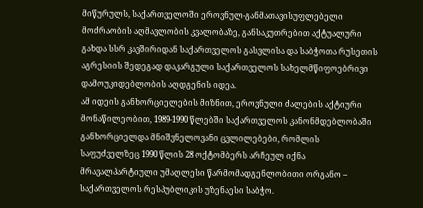მიწურულს, საქართველოში ეროვნულ-განმათავისუფლებელი მოძრაობის აღმავლობის კვალობაზე, განსაკუთრებით აქტუალური გახდა სსრ კავშირიდან საქართველოს გასვლისა და საბჭოთა რუსეთის აგრესიის შედეგად დაკარგული საქართველოს სახელმწიფოებრივი დამოუკიდებლობის აღდგენის იდეა.
ამ იდეის განხორციელების მიზნით, ეროვნული ძალების აქტიური მონაწილეობით, 1989-1990 წლებში საქართველოს კანონმდებლობაში განხორციელდა მნიშვნელოვანი ცვლილებები, რომლის საფუძველზეც 1990 წლის 28 ოქტომბერს არჩეულ იქნა მრავალპარტიული უმაღლესი წარმომადგენლობითი ორგანო – საქართველოს რესპუბლიკის უზენაესი საბჭო.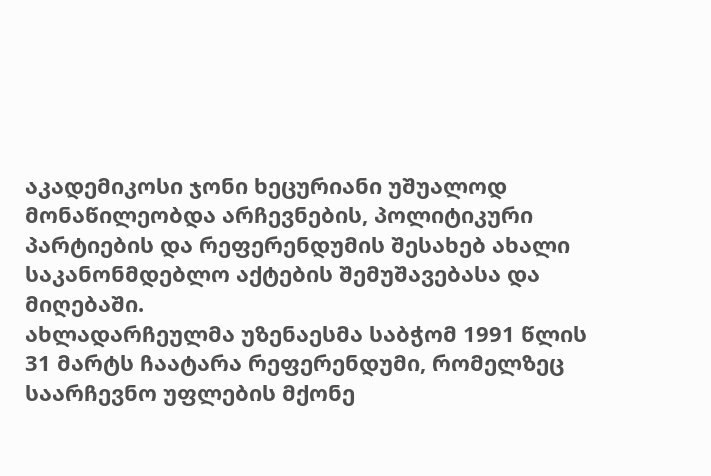აკადემიკოსი ჯონი ხეცურიანი უშუალოდ მონაწილეობდა არჩევნების, პოლიტიკური პარტიების და რეფერენდუმის შესახებ ახალი საკანონმდებლო აქტების შემუშავებასა და მიღებაში.
ახლადარჩეულმა უზენაესმა საბჭომ 1991 წლის 31 მარტს ჩაატარა რეფერენდუმი, რომელზეც საარჩევნო უფლების მქონე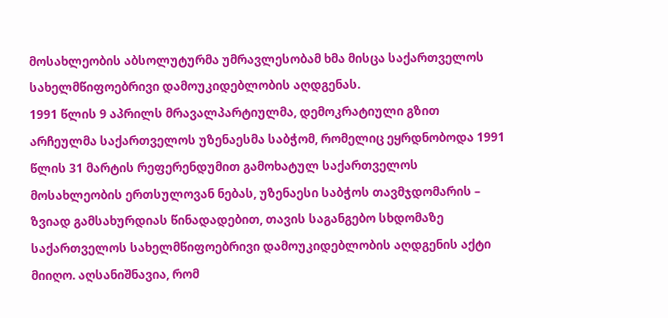მოსახლეობის აბსოლუტურმა უმრავლესობამ ხმა მისცა საქართველოს სახელმწიფოებრივი დამოუკიდებლობის აღდგენას.
1991 წლის 9 აპრილს მრავალპარტიულმა, დემოკრატიული გზით არჩეულმა საქართველოს უზენაესმა საბჭომ, რომელიც ეყრდნობოდა 1991 წლის 31 მარტის რეფერენდუმით გამოხატულ საქართველოს მოსახლეობის ერთსულოვან ნებას, უზენაესი საბჭოს თავმჯდომარის – ზვიად გამსახურდიას წინადადებით, თავის საგანგებო სხდომაზე საქართველოს სახელმწიფოებრივი დამოუკიდებლობის აღდგენის აქტი მიიღო. აღსანიშნავია, რომ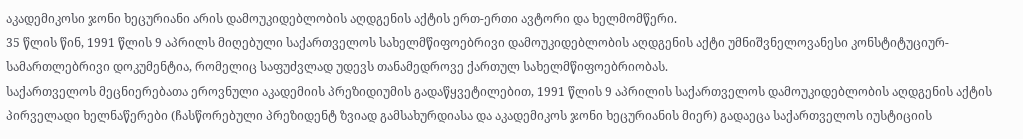აკადემიკოსი ჯონი ხეცურიანი არის დამოუკიდებლობის აღდგენის აქტის ერთ-ერთი ავტორი და ხელმომწერი.
35 წლის წინ, 1991 წლის 9 აპრილს მიღებული საქართველოს სახელმწიფოებრივი დამოუკიდებლობის აღდგენის აქტი უმნიშვნელოვანესი კონსტიტუციურ-სამართლებრივი დოკუმენტია, რომელიც საფუძვლად უდევს თანამედროვე ქართულ სახელმწიფოებრიობას.
საქართველოს მეცნიერებათა ეროვნული აკადემიის პრეზიდიუმის გადაწყვეტილებით, 1991 წლის 9 აპრილის საქართველოს დამოუკიდებლობის აღდგენის აქტის პირველადი ხელნაწერები (ჩასწორებული პრეზიდენტ ზვიად გამსახურდიასა და აკადემიკოს ჯონი ხეცურიანის მიერ) გადაეცა საქართველოს იუსტიციის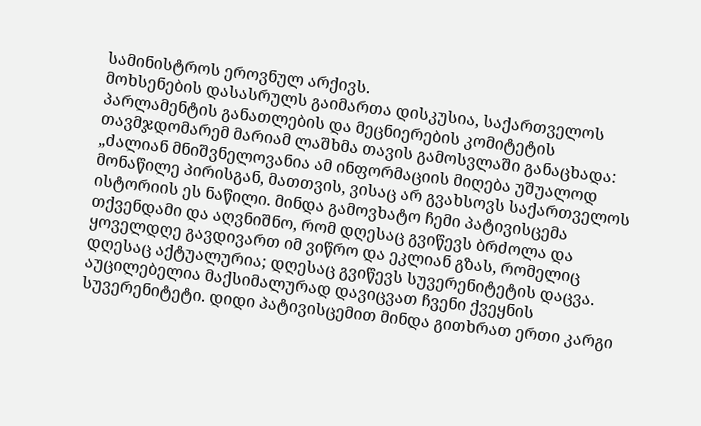სამინისტროს ეროვნულ არქივს.
მოხსენების დასასრულს გაიმართა დისკუსია, საქართველოს პარლამენტის განათლების და მეცნიერების კომიტეტის თავმჯდომარემ მარიამ ლაშხმა თავის გამოსვლაში განაცხადა: „ძალიან მნიშვნელოვანია ამ ინფორმაციის მიღება უშუალოდ მონაწილე პირისგან, მათთვის, ვისაც არ გვახსოვს საქართველოს ისტორიის ეს ნაწილი. მინდა გამოვხატო ჩემი პატივისცემა თქვენდამი და აღვნიშნო, რომ დღესაც გვიწევს ბრძოლა და ყოველდღე გავდივართ იმ ვიწრო და ეკლიან გზას, რომელიც დღესაც აქტუალურია; დღესაც გვიწევს სუვერენიტეტის დაცვა. აუცილებელია მაქსიმალურად დავიცვათ ჩვენი ქვეყნის სუვერენიტეტი. დიდი პატივისცემით მინდა გითხრათ ერთი კარგი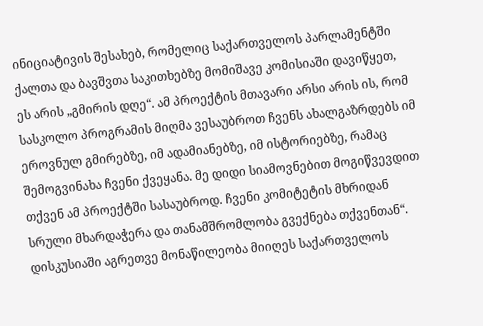ინიციატივის შესახებ, რომელიც საქართველოს პარლამენტში ქალთა და ბავშვთა საკითხებზე მომიშავე კომისიაში დავიწყეთ, ეს არის „გმირის დღე“. ამ პროექტის მთავარი არსი არის ის, რომ სასკოლო პროგრამის მიღმა ვესაუბროთ ჩვენს ახალგაზრდებს იმ ეროვნულ გმირებზე, იმ ადამიანებზე, იმ ისტორიებზე, რამაც შემოგვინახა ჩვენი ქვეყანა. მე დიდი სიამოვნებით მოგიწვევდით თქვენ ამ პროექტში სასაუბროდ. ჩვენი კომიტეტის მხრიდან სრული მხარდაჭერა და თანამშრომლობა გვექნება თქვენთან“.
დისკუსიაში აგრეთვე მონაწილეობა მიიღეს საქართველოს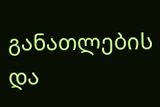განათლების და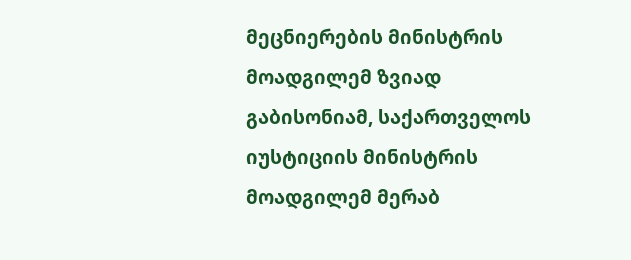მეცნიერების მინისტრის მოადგილემ ზვიად გაბისონიამ, საქართველოს იუსტიციის მინისტრის მოადგილემ მერაბ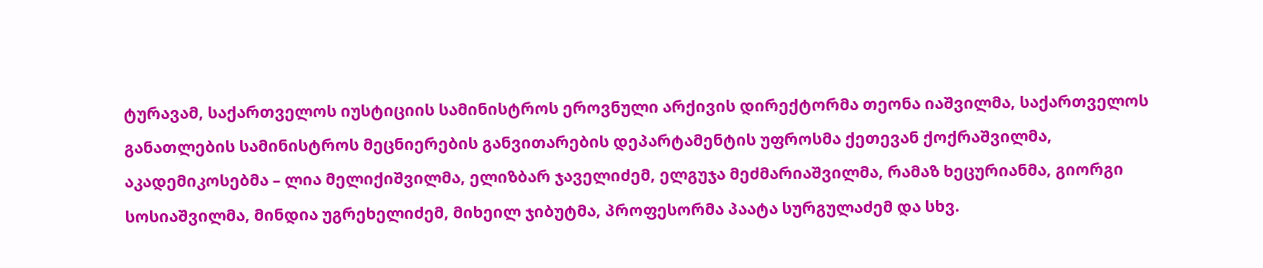ტურავამ, საქართველოს იუსტიციის სამინისტროს ეროვნული არქივის დირექტორმა თეონა იაშვილმა, საქართველოს განათლების სამინისტროს მეცნიერების განვითარების დეპარტამენტის უფროსმა ქეთევან ქოქრაშვილმა, აკადემიკოსებმა – ლია მელიქიშვილმა, ელიზბარ ჯაველიძემ, ელგუჯა მეძმარიაშვილმა, რამაზ ხეცურიანმა, გიორგი სოსიაშვილმა, მინდია უგრეხელიძემ, მიხეილ ჯიბუტმა, პროფესორმა პაატა სურგულაძემ და სხვ.